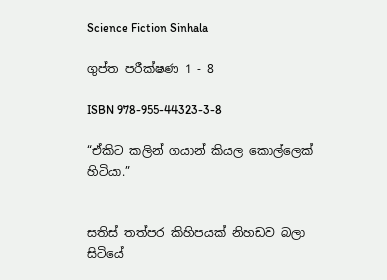Science Fiction Sinhala

ගුප්ත පරීක්ෂණ 1 - 8

ISBN 978-955-44323-3-8

“ඒකිට කලින් ගයාන් කියල කොල්ලෙක් හිටියා.”


සතිස් තත්පර කිහිපයක් නිහඩව බලා සිටියේ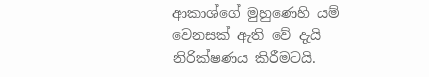ආකාශ්ගේ මුහුණෙහි යම් වෙනසක් ඇති වේ දැයි නිරික්ෂණය කිරීමටයි.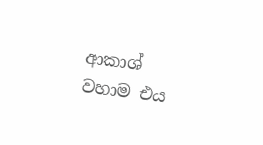ආකාශ් වහාම එය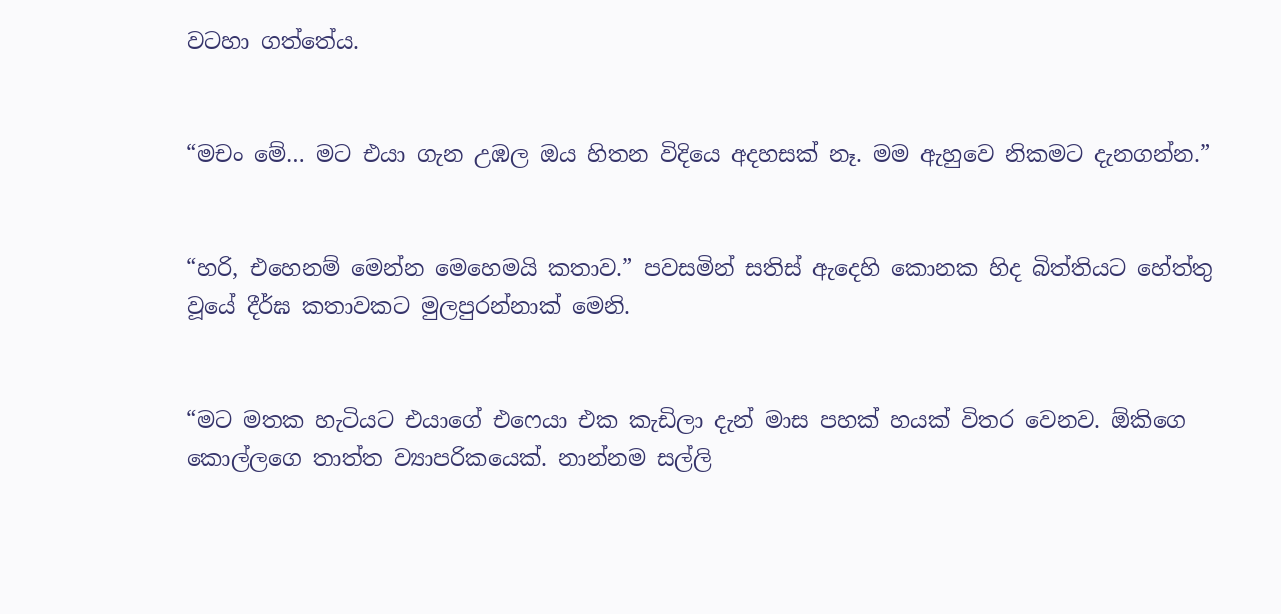වටහා ගත්තේය.


“මචං මේ… මට එයා ගැන උඹල ඔය හිතන විදියෙ අදහසක් නෑ. මම ඇහුවෙ නිකමට දැනගන්න.”


“හරි, එහෙනම් මෙන්න මෙහෙමයි කතාව.” පවසමින් සතිස් ඇදෙහි කොනක හිද බිත්තියට හේත්තු වූයේ දීර්ඝ කතාවකට මුලපුරන්නාක් මෙනි.


“මට මතක හැටියට එයාගේ එෆෙයා එක කැඩිලා දැන් මාස පහක් හයක් විතර වෙනව. ඕකිගෙ කොල්ලගෙ තාත්ත ව්‍යාපරිකයෙක්. නාන්නම සල්ලි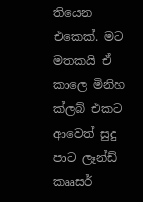තියෙන එකෙක්. මට මතකයි ඒ කාලෙ මිනිහ ක්ලබ් එකට ආවෙත් සුදු පාට ලෑන්ඩ් කෲසර්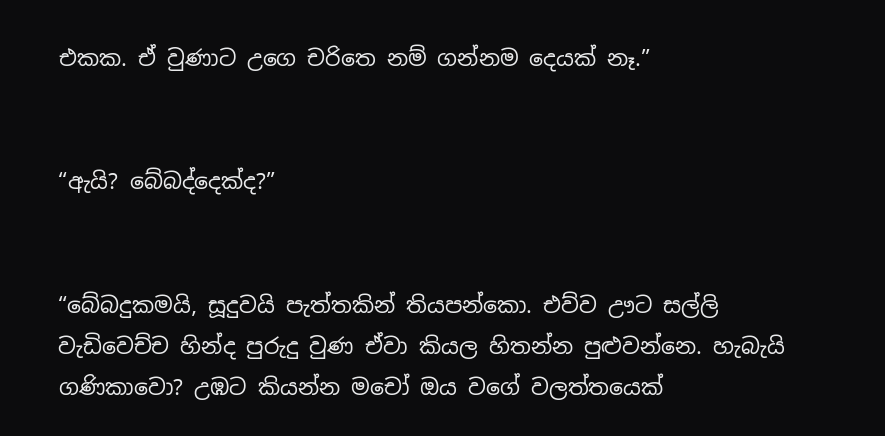එකක. ඒ වුණාට උගෙ චරිතෙ නම් ගන්නම දෙයක් නෑ.”


“ඇයි? බේබද්දෙක්ද?”


“බේබදුකමයි, සූදුවයි පැත්තකින් තියපන්කො. එව්ව ඌට සල්ලි වැඩිවෙච්ච හින්ද පුරුදු වුණ ඒවා කියල හිතන්න පුළුවන්නෙ. හැබැයි ගණිකාවො? උඹට කියන්න මචෝ ඔය වගේ වලත්තයෙක්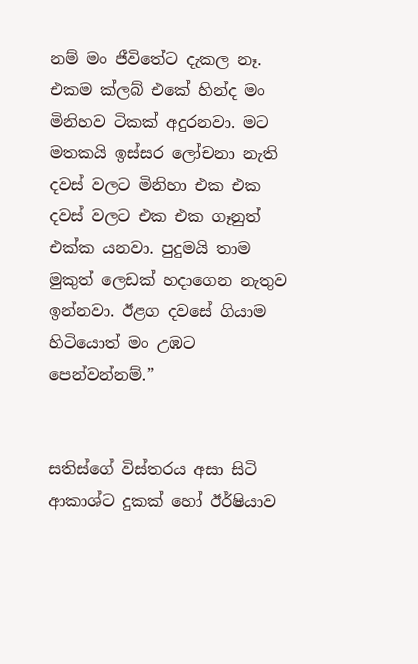නම් මං ජීවිතේට දැකල නෑ. එකම ක්ලබ් එකේ හින්ද මං මිනිහව ටිකක් අදුරනවා. මට මතකයි ඉස්සර ලෝචනා නැති දවස් වලට මිනිහා එක එක දවස් වලට එක එක ගෑනුත් එක්ක යනවා. පුදුමයි තාම මුකුත් ලෙඩක් හදාගෙන නැතුව ඉන්නවා. ඊළග දවසේ ගියාම හිටියොත් මං උඹට පෙන්වන්නම්.”


සතිස්ගේ විස්තරය අසා සිටි ආකාශ්ට දුකක් හෝ ඊර්ෂියාව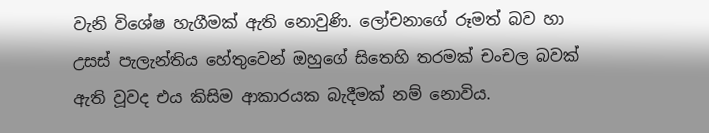වැනි විශේෂ හැගීමක් ඇති නොවුණි. ලෝචනාගේ රූමත් බව හා උසස් පැලැන්තිය හේතුවෙන් ඔහුගේ සිතෙහි තරමක් චංචල බවක් ඇති වූවද එය කිසිම ආකාරයක බැදීමක් නම් නොවිය.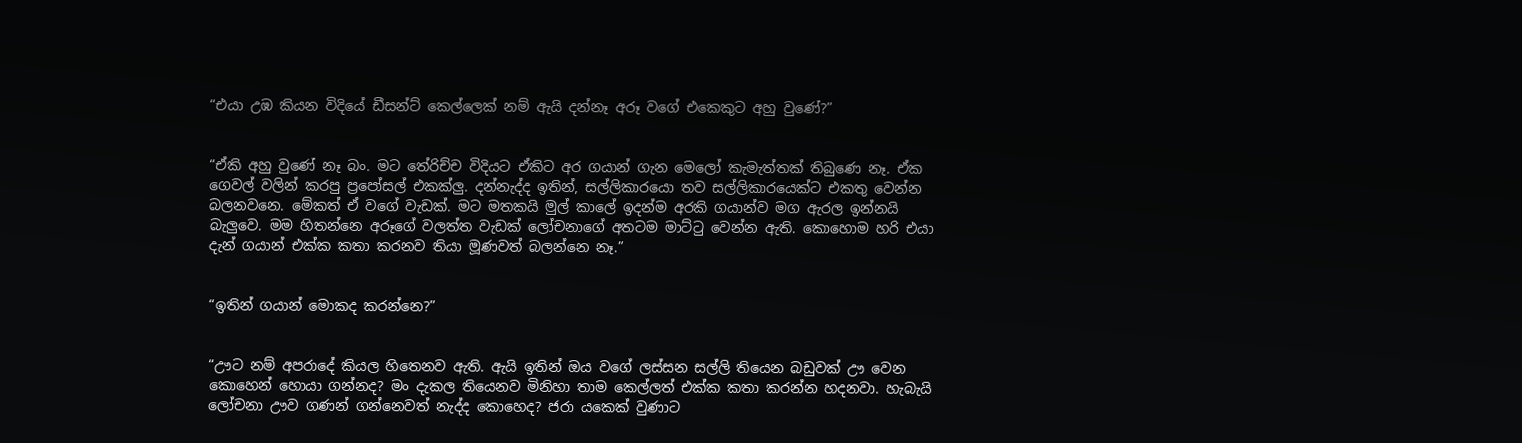“එයා උඹ කියන විදියේ ඩීසන්ට් කෙල්ලෙක් නම් ඇයි දන්නෑ අරූ වගේ එකෙකුට අහු වුණේ?”


“ඒකි අහු වුණේ නෑ බං. මට තේරිච්ච විදියට ඒකිට අර ගයාන් ගැන මෙලෝ කැමැත්තක් තිබුණෙ නෑ. ඒක ගෙවල් වලින් කරපු ප්‍රපෝසල් එකක්ලු. දන්නැද්ද ඉතින්, සල්ලිකාරයො තව සල්ලිකාරයෙක්ට එකතු වෙන්න බලනවනෙ. මේකත් ඒ වගේ වැඩක්. මට මතකයි මුල් කාලේ ඉදන්ම අරකි ගයාන්ව මග ඇරල ඉන්නයි බැලුවෙ. මම හිතන්නෙ අරූගේ වලත්ත වැඩක් ලෝචනාගේ අතටම මාට්ටු වෙන්න ඇති. කොහොම හරි එයා දැන් ගයාන් එක්ක කතා කරනව තියා මූණවත් බලන්නෙ නෑ.”


“ඉතින් ගයාන් මොකද කරන්නෙ?”


“ඌට නම් අපරාදේ කියල හිතෙනව ඇති. ඇයි ඉතින් ඔය වගේ ලස්සන සල්ලි තියෙන බඩුවක් ඌ වෙන කොහෙන් හොයා ගන්නද? මං දැකල තියෙනව මිනිහා තාම කෙල්ලත් එක්ක කතා කරන්න හදනවා. හැබැයි ලෝචනා ඌව ගණන් ගන්නෙවත් නැද්ද කොහෙද? ජරා යකෙක් වුණාට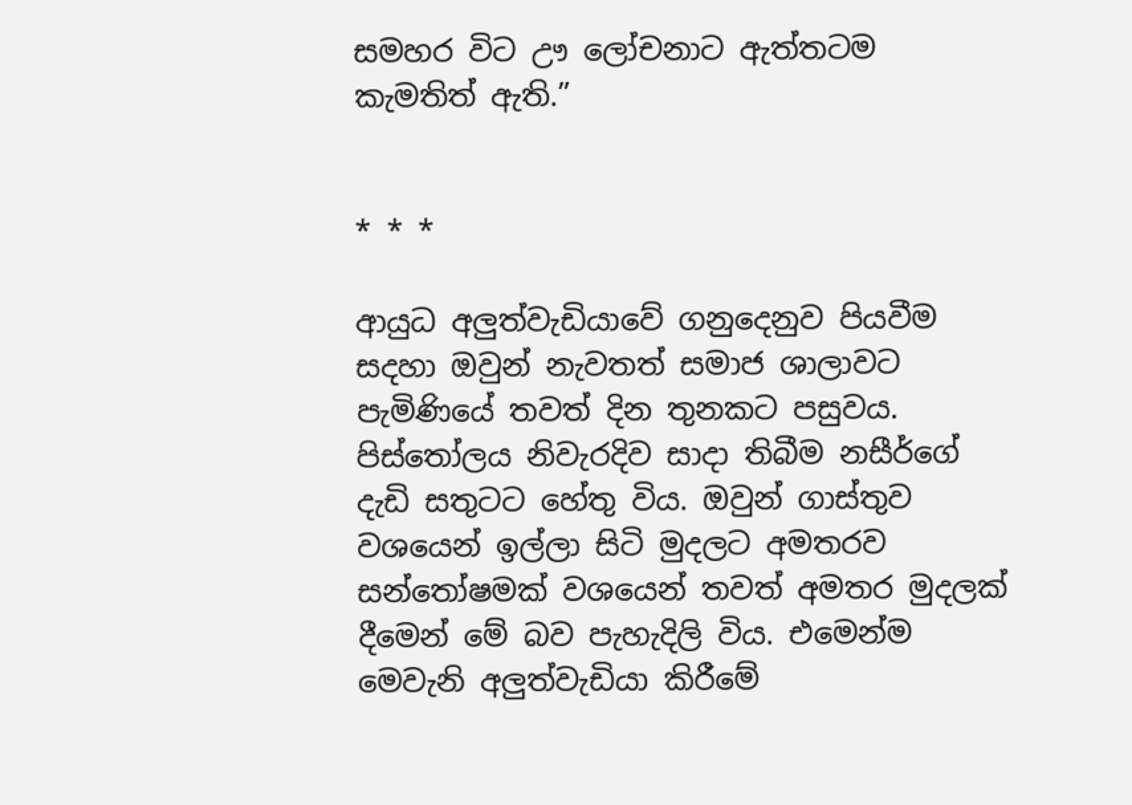සමහර විට ඌ ලෝචනාට ඇත්තටම කැමතිත් ඇති.”


* * *

ආයුධ අලුත්වැඩියාවේ ගනුදෙනුව පියවීම සදහා ඔවුන් නැවතත් සමාජ ශාලාවට පැමිණියේ තවත් දින තුනකට පසුවය. පිස්තෝලය නිවැරදිව සාදා තිබීම නසීර්ගේ දැඩි සතුටට හේතු විය. ඔවුන් ගාස්තුව වශයෙන් ඉල්ලා සිටි මුදලට අමතරව සන්තෝෂමක් වශයෙන් තවත් අමතර මුදලක් දීමෙන් මේ බව පැහැදිලි විය. එමෙන්ම මෙවැනි අලුත්වැඩියා කිරීමේ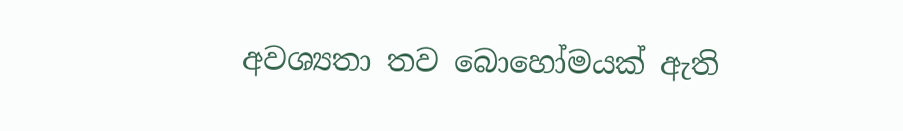අවශ්‍යතා තව බොහෝමයක් ඇති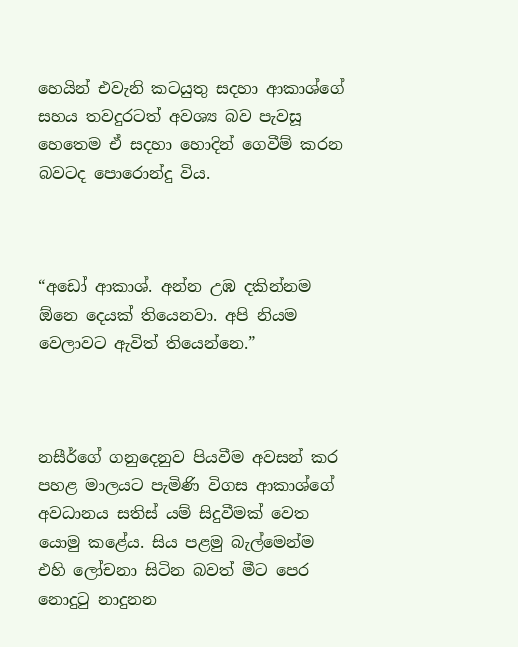හෙයින් එවැනි කටයුතු සදහා ආකාශ්ගේ සහය තවදුරටත් අවශ්‍ය බව පැවසූ හෙතෙම ඒ සදහා හොදින් ගෙවීම් කරන බවටද පොරොන්දු විය.



“අඩෝ ආකාශ්. අන්න උඹ දකින්නම ඕනෙ දෙයක් තියෙනවා. අපි නියම වෙලාවට ඇවිත් තියෙන්නෙ.”



නසීර්ගේ ගනුදෙනුව පියවීම අවසන් කර පහළ මාලයට පැමිණි විගස ආකාශ්ගේ අවධානය සතිස් යම් සිදුවීමක් වෙත යොමු කළේය. සිය පළමු බැල්මෙන්ම එහි ලෝචනා සිටින බවත් මීට පෙර නොදුටු නාදුනන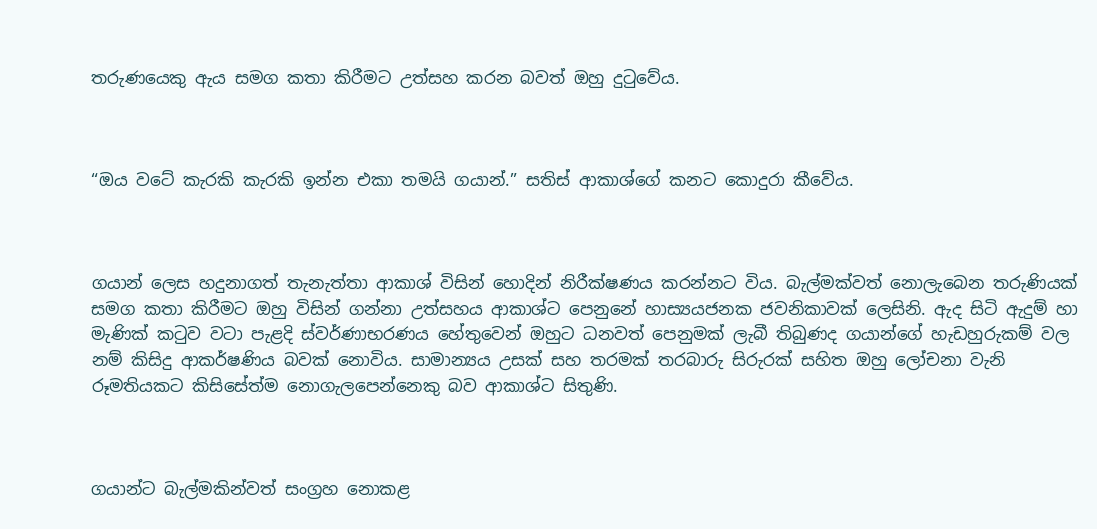තරුණයෙකු ඇය සමග කතා කිරීමට උත්සහ කරන බවත් ඔහු දුටුවේය.



“ඔය වටේ කැරකි කැරකි ඉන්න එකා තමයි ගයාන්.” සතිස් ආකාශ්ගේ කනට කොදුරා කීවේය.



ගයාන් ලෙස හදුනාගත් තැනැත්තා ආකාශ් විසින් හොදින් නිරීක්ෂණය කරන්නට විය. බැල්මක්වත් නොලැබෙන තරුණියක් සමග කතා කිරීමට ඔහු විසින් ගන්නා උත්සහය ආකාශ්ට පෙනුනේ හාස්‍යයජනක ජවනිකාවක් ලෙසිනි. ඇද සිටි ඇදුම් හා මැණික් කටුව වටා පැළදි ස්වර්ණාභරණය හේතුවෙන් ඔහුට ධනවත් පෙනුමක් ලැබී තිබුණද ගයාන්ගේ හැඩහුරුකම් වල නම් කිසිදු ආකර්ෂණිය බවක් නොවිය. සාමාන්‍යය උසක් සහ තරමක් තරබාරු සිරුරක් සහිත ඔහු ලෝචනා වැනි රූමතියකට කිසිසේත්ම නොගැලපෙන්නෙකු බව ආකාශ්ට සිතුණි.



ගයාන්ට බැල්මකින්වත් සංග්‍රහ නොකළ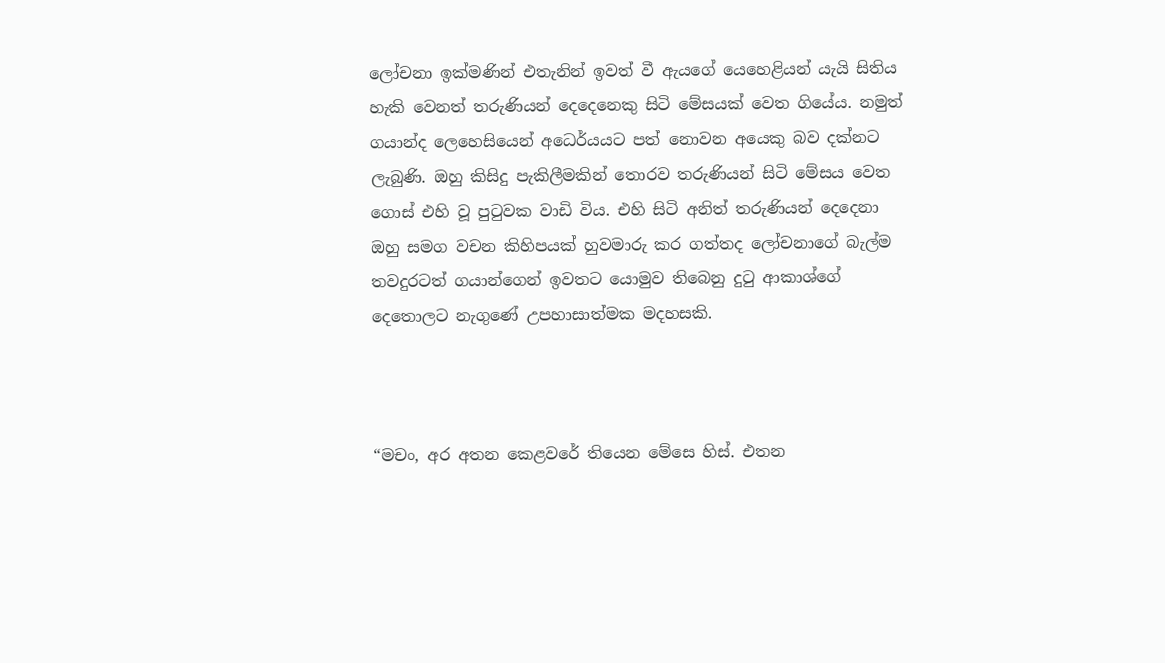ලෝචනා ඉක්මණින් එතැනින් ඉවත් වී ඇයගේ යෙහෙළියන් යැයි සිතිය හැකි වෙනත් තරුණියන් දෙදෙනෙකු සිටි මේසයක් වෙත ගියේය. නමුත් ගයාන්ද ලෙහෙසියෙන් අධෙර්යයට පත් නොවන අයෙකු බව දක්නට ලැබුණි. ඔහු කිසිදු පැකිලීමකින් තොරව තරුණියන් සිටි මේසය වෙත ගොස් එහි වූ පුටුවක වාඩි විය. එහි සිටි අනිත් තරුණියන් දෙදෙනා ඔහු සමග වචන කිහිපයක් හුවමාරු කර ගත්තද ලෝචනාගේ බැල්ම තවදුරටත් ගයාන්ගෙන් ඉවතට යොමුව තිබෙනු දුටු ආකාශ්ගේ දෙතොලට නැගුණේ උපහාසාත්මක මදහසකි.



“මචං, අර අතන කෙළවරේ තියෙන මේසෙ හිස්. එතන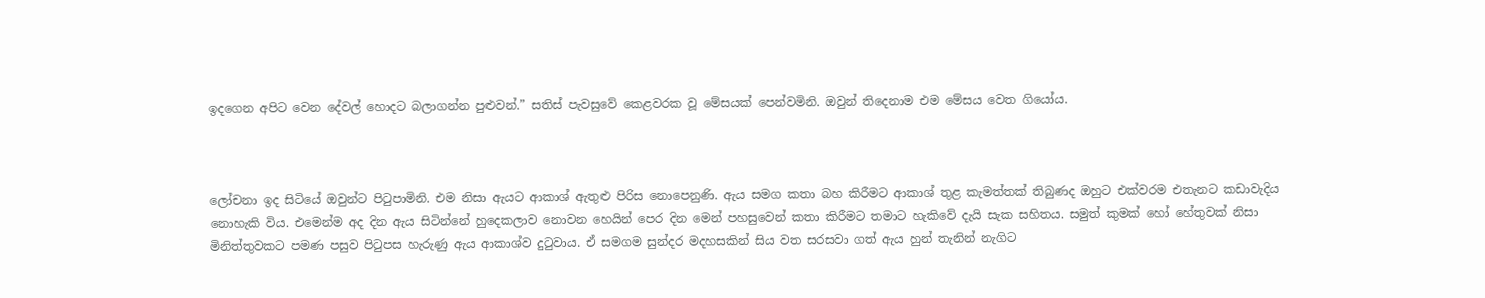ඉදගෙන අපිට වෙන දේවල් හොදට බලාගන්න පුළුවන්.” සතිස් පැවසුවේ කෙළවරක වූ මේසයක් පෙන්වමිනි. ඔවුන් තිදෙනාම එම මේසය වෙත ගියෝය.



ලෝචනා ඉද සිටියේ ඔවුන්ට පිටුපාමිනි. එම නිසා ඇයට ආකාශ් ඇතුළු පිරිස නොපෙනුණි. ඇය සමග කතා බහ කිරීමට ආකාශ් තුළ කැමත්තක් තිබුණද ඔහුට එක්වරම එතැනට කඩාවැදිය නොහැකි විය. එමෙන්ම අද දින ඇය සිටින්නේ හුදෙකලාව නොවන හෙයින් පෙර දින මෙන් පහසුවෙන් කතා කිරීමට තමාට හැකිවේ දැයි සැක සහිතය. සමුත් කුමක් හෝ හේතුවක් නිසා මිනිත්තුවකට පමණ පසුව පිටුපස හැරුණු ඇය ආකාශ්ව දුටුවාය. ඒ සමගම සුන්දර මදහසකින් සිය වත සරසවා ගත් ඇය හුන් තැනින් නැගිට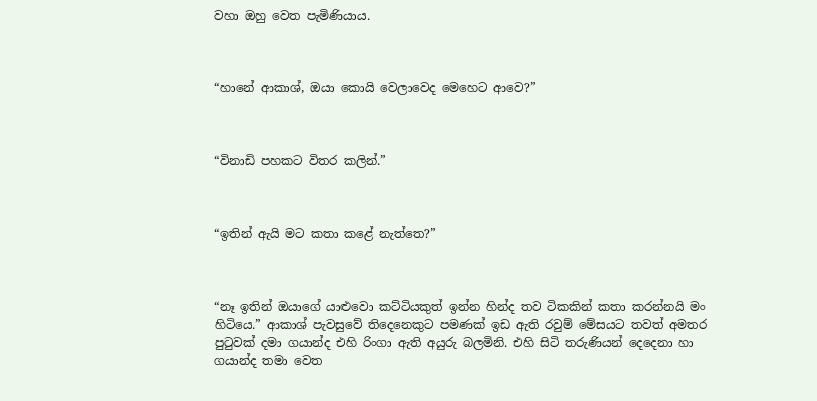වහා ඔහු වෙත පැමිණියාය.



“හානේ ආකාශ්, ඔයා කොයි වෙලාවෙද මෙහෙට ආවෙ?”



“විනාඩි පහකට විතර කලින්.”



“ඉතින් ඇයි මට කතා කළේ නැත්තෙ?”



“නෑ ඉතින් ඔයාගේ යාළුවො කට්ටියකුත් ඉන්න හින්ද තව ටිකකින් කතා කරන්නයි මං හිටියෙ.” ආකාශ් පැවසුවේ තිදෙනෙකුට පමණක් ඉඩ ඇති රවුම් මේසයට තවත් අමතර පුටුවක් දමා ගයාන්ද එහි රිංගා ඇති අයුරු බලමිනි. එහි සිටි තරුණියන් දෙදෙනා හා ගයාන්ද තමා වෙත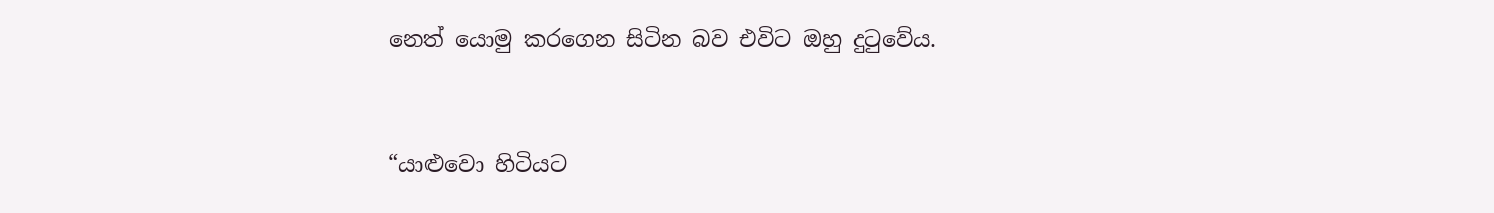නෙත් යොමු කරගෙන සිටින බව එවිට ඔහු දුටුවේය.



“යාළුවො හිටියට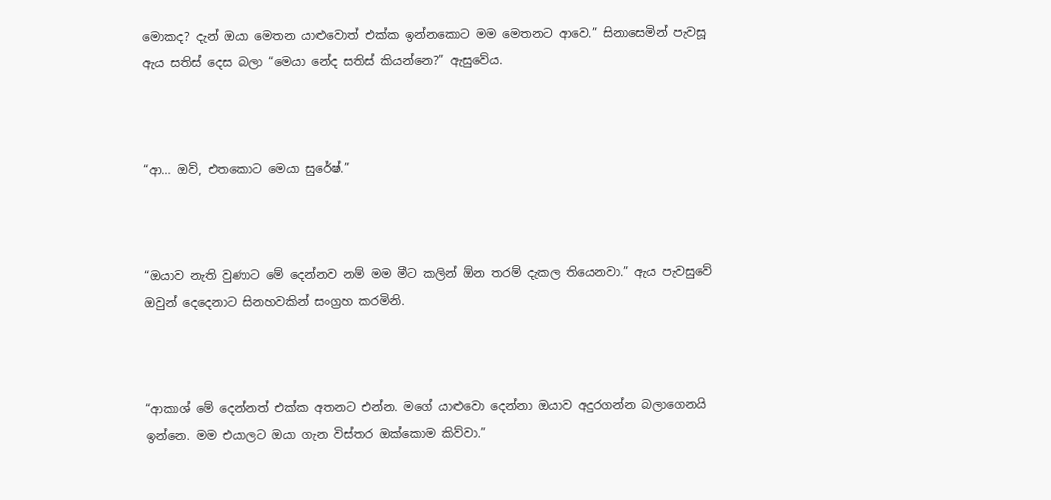මොකද? දැන් ඔයා මෙතන යාළුවොත් එක්ක ඉන්නකොට මම මෙතනට ආවෙ.” සිනාසෙමින් පැවසූ ඇය සතිස් දෙස බලා “මෙයා නේද සතිස් කියන්නෙ?” ඇසුවේය.



“ආ… ඔව්, එතකොට මෙයා සුරේෂ්.”



“ඔයාව නැති වුණාට මේ දෙන්නව නම් මම මීට කලින් ඕන තරම් දැකල තියෙනවා.” ඇය පැවසුවේ ඔවුන් දෙදෙනාට සිනහවකින් සංග්‍රහ කරමිනි.



“ආකාශ් මේ දෙන්නත් එක්ක අතනට එන්න. මගේ යාළුවො දෙන්නා ඔයාව අදුරගන්න බලාගෙනයි ඉන්නෙ. මම එයාලට ඔයා ගැන විස්තර ඔක්කොම කිව්වා.”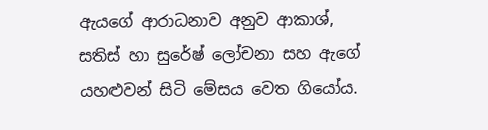ඇයගේ ආරාධනාව අනුව ආකාශ්, සතිස් හා සුරේෂ් ලෝචනා සහ ඇගේ යහළුවන් සිටි මේසය වෙත ගියෝය.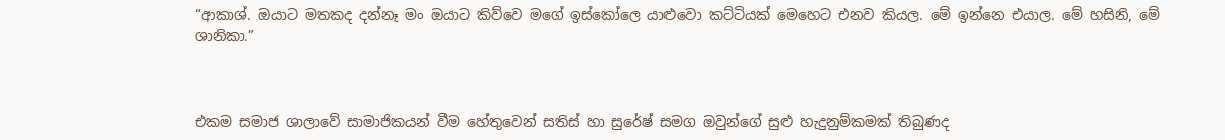“ආකාශ්. ඔයාට මතකද දන්නෑ මං ඔයාට කිව්වෙ මගේ ඉස්කෝලෙ යාළුවො කට්ටියක් මෙහෙට එනව කියල. මේ ඉන්නෙ එයාල. මේ හසිනි, මේ ශානිකා.”



එකම සමාජ ශාලාවේ සාමාජිකයන් වීම හේතුවෙන් සතිස් හා සුරේෂ් සමග ඔවුන්ගේ සුළු හැදුනුම්කමක් තිබුණද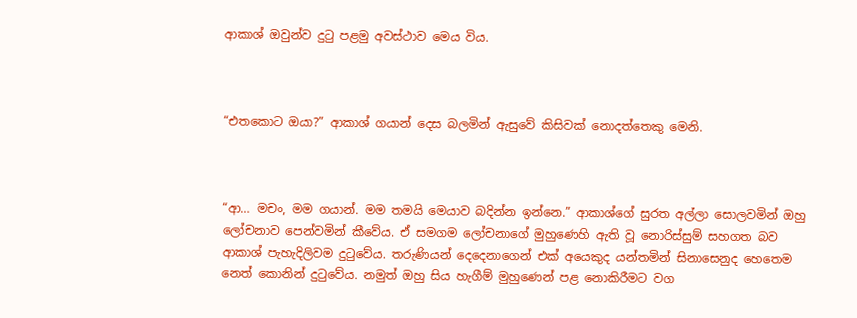ආකාශ් ඔවුන්ව දුටු පළමු අවස්ථාව මෙය විය.



“එතකොට ඔයා?” ආකාශ් ගයාන් දෙස බලමින් ඇසුවේ කිසිවක් නොදත්තෙකු මෙනි.



“ආ… මචං, මම ගයාන්. මම තමයි මෙයාව බදින්න ඉන්නෙ.” ආකාශ්ගේ සුරත අල්ලා සොලවමින් ඔහු ලෝචනාව පෙන්වමින් කීවේය. ඒ සමගම ලෝචනාගේ මුහුණෙහි ඇති වූ නොරිස්සුම් සහගත බව ආකාශ් පැහැදිලිවම දුටුවේය. තරුණියන් දෙදෙනාගෙන් එක් අයෙකුද යන්තමින් සිනාසෙනුද හෙතෙම නෙත් කොනින් දුටුවේය. නමුත් ඔහු සිය හැගීම් මුහුණෙන් පළ නොකිරීමට වග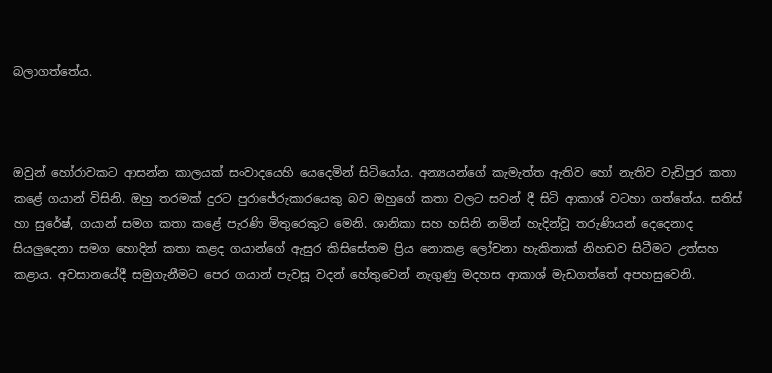බලාගත්තේය.



ඔවුන් හෝරාවකට ආසන්න කාලයක් සංවාදයෙහි යෙදෙමින් සිටියෝය. අන්‍යයන්ගේ කැමැත්ත ඇතිව හෝ නැතිව වැඩිපුර කතා කළේ ගයාන් විසිනි. ඔහු තරමක් දුරට පුරාජේරුකාරයෙකු බව ඔහුගේ කතා වලට සවන් දී සිටි ආකාශ් වටහා ගත්තේය. සතිස් හා සුරේෂ්, ගයාන් සමග කතා කළේ පැරණි මිතුරෙකුට මෙනි. ශානිකා සහ හසිනි නමින් හැදින්වූ තරුණියන් දෙදෙනාද සියලුදෙනා සමග හොදින් කතා කළද ගයාන්ගේ ඇසුර කිසිසේතම ප්‍රිය නොකළ ලෝචනා හැකිතාක් නිහඩව සිටීමට උත්සහ කළාය. අවසානයේදී සමුගැනීමට පෙර ගයාන් පැවසූ වදන් හේතුවෙන් නැගුණු මදහස ආකාශ් මැඩගත්තේ අපහසුවෙනි.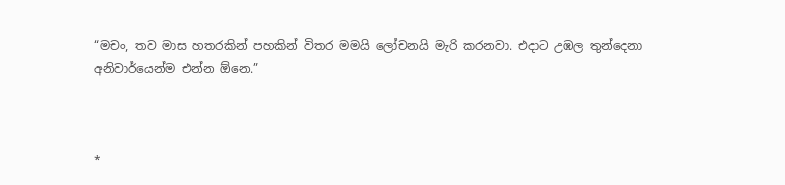“මචං, තව මාස හතරකින් පහකින් විතර මමයි ලෝචනයි මැරි කරනවා. එදාට උඹල තුන්දෙනා අනිවාර්යෙන්ම එන්න ඕනෙ.”



*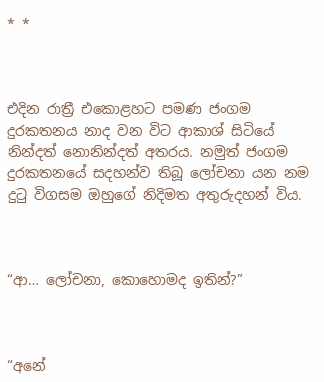* *



එදින රාත්‍රී එකොළහට පමණ ජංගම දුරකතනය නාද වන විට ආකාශ් සිටියේ නින්දත් නොනින්දත් අතරය. නමුත් ජංගම දුරකතනයේ සදහන්ව තිබූ ලෝචනා යන නම දුටු විගසම ඔහුගේ නිදිමත අතුරුදහන් විය.



“ආ… ලෝචනා, කොහොමද ඉතින්?”



“අනේ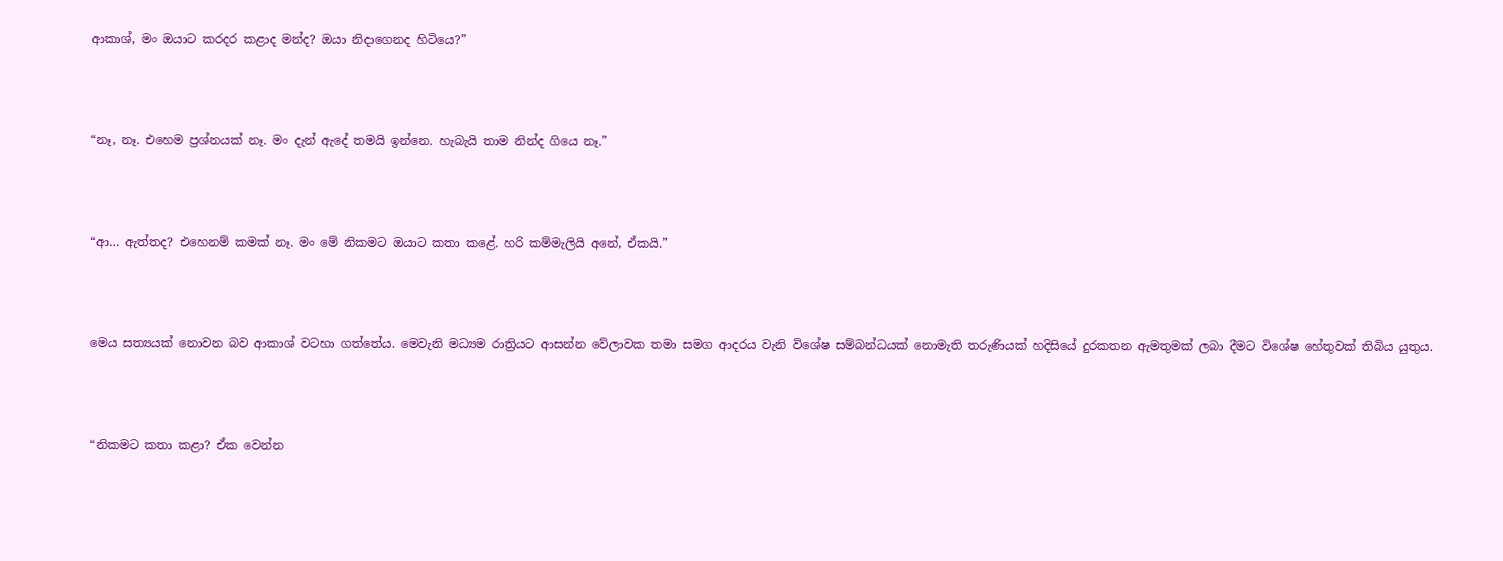ආකාශ්, මං ඔයාට කරදර කළාද මන්ද? ඔයා නිදාගෙනද හිටියෙ?”



“නෑ, නෑ. එහෙම ප්‍රශ්නයක් නෑ. මං දැන් ඇදේ තමයි ඉන්නෙ. හැබැයි තාම නින්ද ගියෙ නෑ.”



“ආ… ඇත්තද? එහෙනම් කමක් නෑ. මං මේ නිකමට ඔයාට කතා කළේ. හරි කම්මැලියි අනේ, ඒකයි.”



මෙය සත්‍යයක් නොවන බව ආකාශ් වටහා ගත්තේය. මෙවැනි මධ්‍යම රාත්‍රියට ආසන්න වේලාවක තමා සමග ආදරය වැනි විශේෂ සම්බන්ධයක් නොමැති තරුණියක් හදිසියේ දුරකතන ඇමතුමක් ලබා දීමට විශේෂ හේතුවක් තිබිය යුතුය.



“නිකමට කතා කළා? ඒක වෙන්න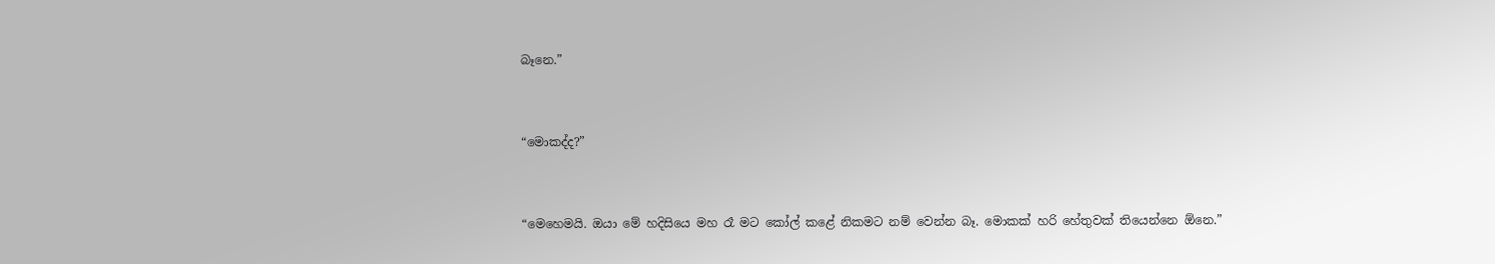බෑනෙ.”



“මොකද්ද?”



“මෙහෙමයි. ඔයා මේ හදිසියෙ මහ රෑ මට කෝල් කළේ නිකමට නම් වෙන්න බෑ. මොකක් හරි හේතුවක් තියෙන්නෙ ඕනෙ.”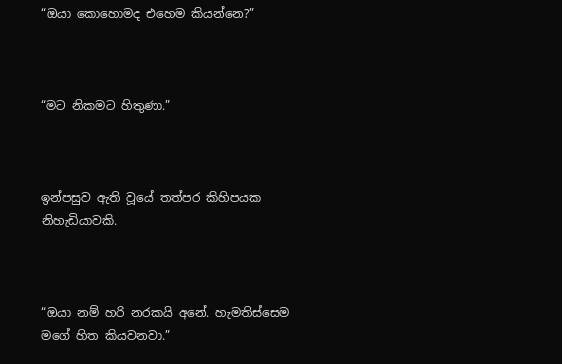“ඔයා කොහොමද එහෙම කියන්නෙ?”



“මට නිකමට හිතුණා.”



ඉන්පසුව ඇති වූයේ තත්පර කිහිපයක නිහැඩියාවකි.



“ඔයා නම් හරි නරකයි අනේ. හැමතිස්සෙම මගේ හිත කියවනවා.”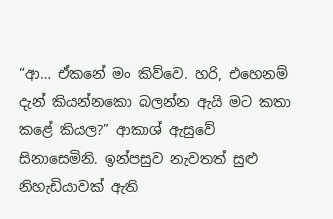“ආ… ඒකනේ මං කිව්වෙ. හරි, එහෙනම් දැන් කියන්නකො බලන්න ඇයි මට කතා කළේ කියල?” ආකාශ් ඇසුවේ සිනාසෙමිනි. ඉන්පසුව නැවතත් සුළු නිහැඩියාවක් ඇති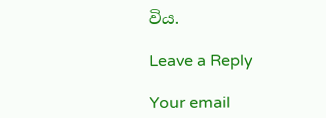විය.

Leave a Reply

Your email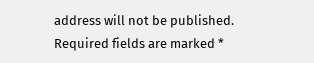address will not be published. Required fields are marked *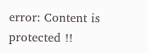error: Content is protected !!